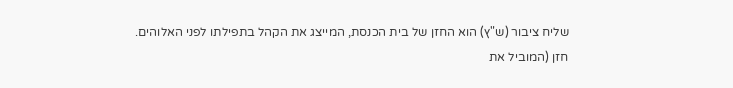שליח ציבור (ש"ץ) הוא החזן של בית הכנסת, המייצג את הקהל בתפילתו לפני האלוהים.
חזן (המוביל את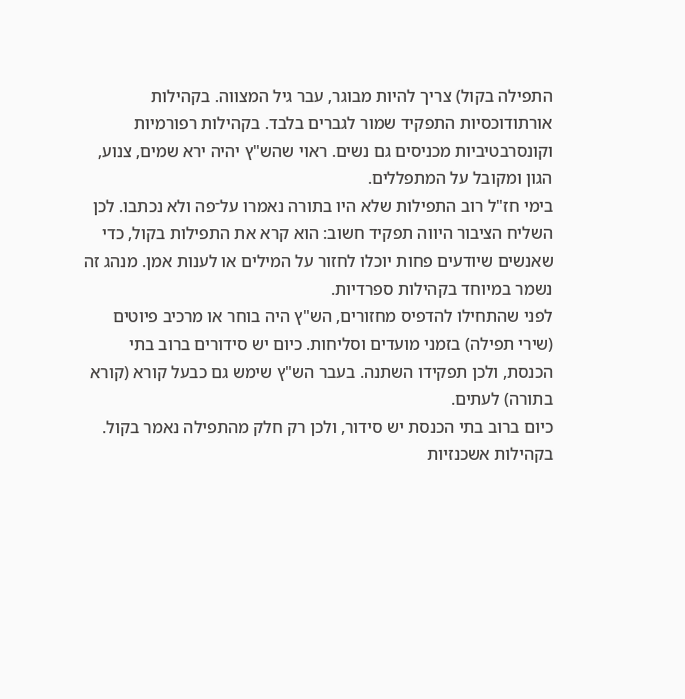התפילה בקול) צריך להיות מבוגר, עבר גיל המצווה. בקהילות אורתודוכסיות התפקיד שמור לגברים בלבד. בקהילות רפורמיות וקונסרבטיביות מכניסים גם נשים. ראוי שהש"ץ יהיה ירא שמים, צנוע, הגון ומקובל על המתפללים.
בימי חז"ל רוב התפילות שלא היו בתורה נאמרו על־פה ולא נכתבו. לכן השליח הציבור היווה תפקיד חשוב: הוא קרא את התפילות בקול, כדי שאנשים שיודעים פחות יוכלו לחזור על המילים או לענות אמן. מנהג זה נשמר במיוחד בקהילות ספרדיות.
לפני שהתחילו להדפיס מחזורים, הש"ץ היה בוחר או מרכיב פיוטים (שירי תפילה) בזמני מועדים וסליחות. כיום יש סידורים ברוב בתי הכנסת, ולכן תפקידו השתנה. בעבר הש"ץ שימש גם כבעל קורא (קורא בתורה) לעתים.
כיום ברוב בתי הכנסת יש סידור, ולכן רק חלק מהתפילה נאמר בקול. בקהילות אשכנזיות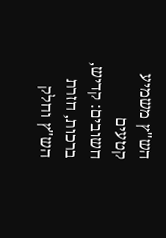הש"ץ משמיע קטעים חשובים: קדיש, ברכות, חזרת הש"ץ וחלק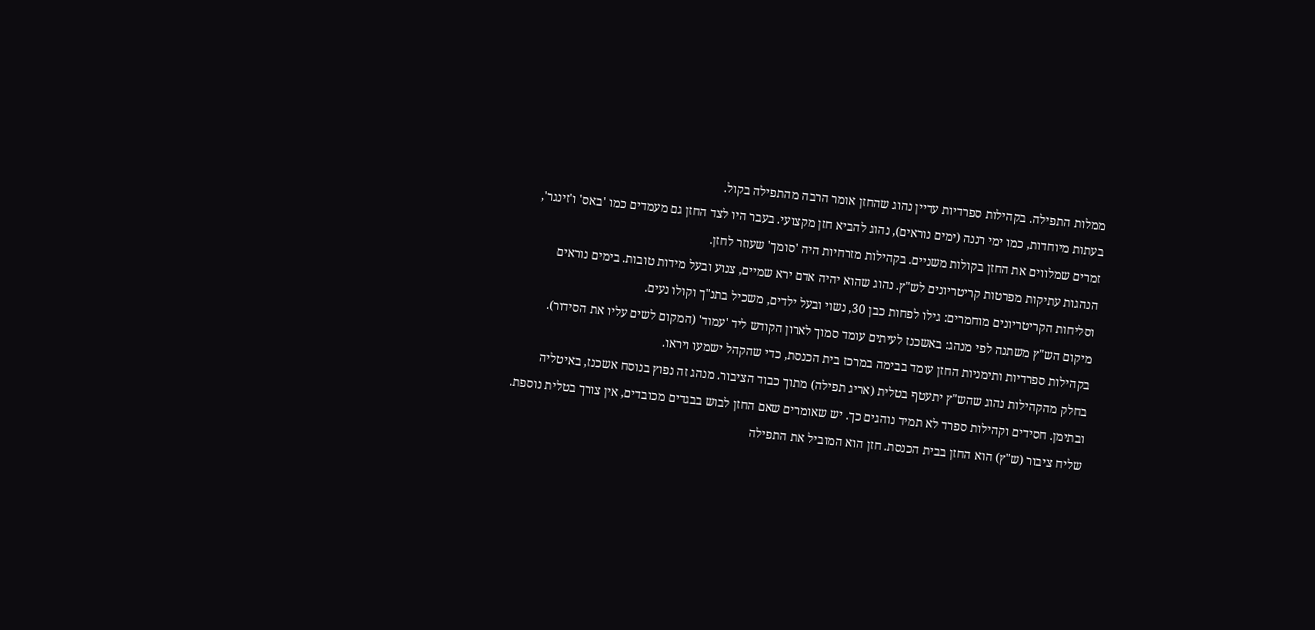ממלות התפילה. בקהילות ספרדיות עדיין נהוג שהחזן אומר הרבה מהתפילה בקול.
בעתות מיוחדות, כמו ימי רננה (ימים נוראים), נהוג להביא חזן מקצועי. בעבר היו לצד החזן גם מעמדים כמו 'באס' ו'זינגר', זמרים שמלווים את החזן בקולות משניים. בקהילות מזרחיות היה 'סומך' שעוזר לחזן.
הנהגות עתיקות מפרטות קריטריונים לש"ץ. נהוג שהוא יהיה אדם ירא שמיים, צנוע ובעל מידות טובות. בימים נוראים וסליחות הקריטריונים מוחמרים: גילו לפחות כבן 30, נשוי ובעל ילדים, משכיל בתנ"ך וקולו נעים.
מיקום הש"ץ משתנה לפי מנהג: באשכנז לעיתים עומד סמוך לארון הקודש ליד 'עמוד' (המקום לשים עליו את הסידור). בקהילות ספרדיות ותימניות החזן עומד בבימה במרכז בית הכנסת, כדי שהקהל ישמעו ויראו.
בחלק מהקהילות נהוג שהש"ץ יתעטף בטלית (אריג תפילה) מתוך כבוד הציבור. מנהג זה נפוץ בנוסח אשכנז, באיטליה ובתימן. חסידים וקהילות ספרד לא תמיד נוהגים כך. יש שאומרים שאם החזן לבוש בבגדים מכובדים, אין צורך בטלית נוספת.
שליח ציבור (ש"ץ) הוא החזן בבית הכנסת. חזן הוא המוביל את התפילה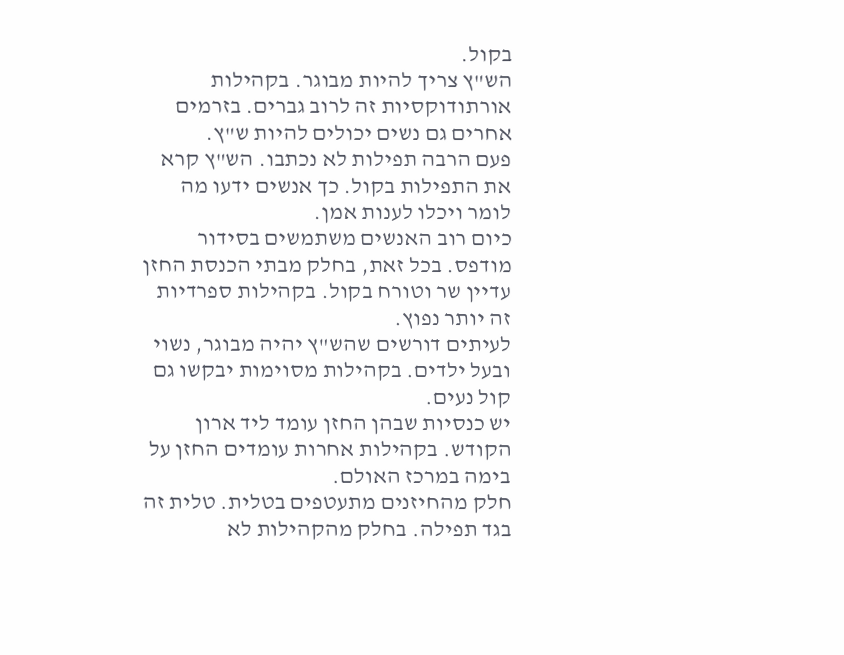בקול.
הש"ץ צריך להיות מבוגר. בקהילות אורתודוקסיות זה לרוב גברים. בזרמים אחרים גם נשים יכולים להיות ש"ץ.
פעם הרבה תפילות לא נכתבו. הש"ץ קרא את התפילות בקול. כך אנשים ידעו מה לומר ויכלו לענות אמן.
כיום רוב האנשים משתמשים בסידור מודפס. בכל זאת, בחלק מבתי הכנסת החזן עדיין שר וטורח בקול. בקהילות ספרדיות זה יותר נפוץ.
לעיתים דורשים שהש"ץ יהיה מבוגר, נשוי ובעל ילדים. בקהילות מסוימות יבקשו גם קול נעים.
יש כנסיות שבהן החזן עומד ליד ארון הקודש. בקהילות אחרות עומדים החזן על בימה במרכז האולם.
חלק מהחיזנים מתעטפים בטלית. טלית זה בגד תפילה. בחלק מהקהילות לא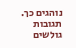נוהגים כך.
תגובות גולשים